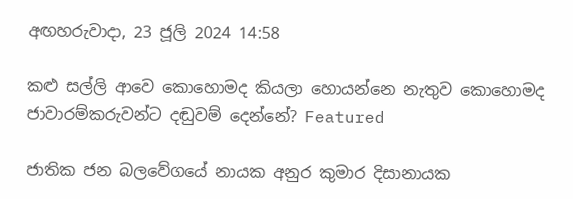අඟහරුවාදා, 23 ජූලි 2024 14:58

කළු සල්ලි ආවෙ කොහොමද කියලා හොයන්නෙ නැතුව කොහොමද ජාවාරම්කරුවන්ට දඬුවම් දෙන්නේ? Featured

ජාතික ජන බලවේගයේ නායක අනුර කුමාර දිසානායක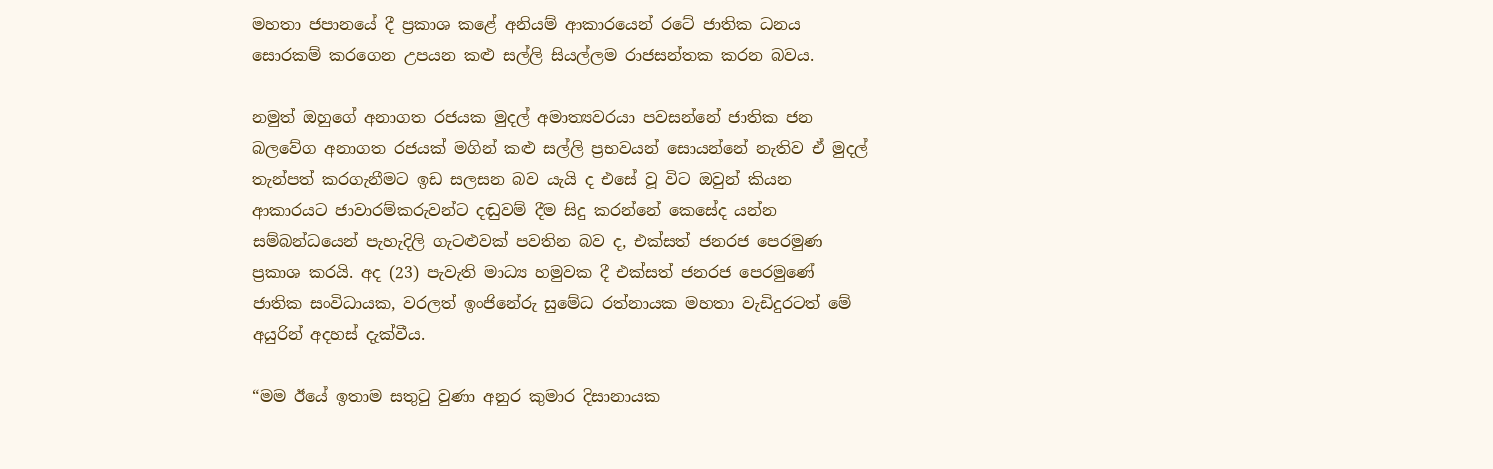මහතා ජපානයේ දී ප්‍රකාශ කළේ අනියම් ආකාරයෙන් රටේ ජාතික ධනය සොරකම් කරගෙන උපයන කළු සල්ලි සියල්ලම රාජසන්තක කරන බවය.

නමුත් ඔහුගේ අනාගත රජයක මුදල් අමාත්‍යවරයා පවසන්නේ ජාතික ජන බලවේග අනාගත රජයක් මගින් කළු සල්ලි ප්‍රභවයන් සොයන්නේ නැතිව ඒ මුදල් තැන්පත් කරගැනීමට ඉඩ සලසන බව යැයි ද එසේ වූ විට ඔවුන් කියන ආකාරයට ජාවාරම්කරුවන්ට දඬුවම් දීම සිදු කරන්නේ කෙසේද යන්න සම්බන්ධයෙන් පැහැදිලි ගැටළුවක් පවතින බව ද, එක්සත් ජනරජ පෙරමුණ ප්‍රකාශ කරයි. අද (23) පැවැති මාධ්‍ය හමුවක දී එක්සත් ජනරජ පෙරමුණේ ජාතික සංවිධායක, වරලත් ඉංජිනේරු සුමේධ රත්නායක මහතා වැඩිදුරටත් මේ අයුරින් අදහස් දැක්වීය.

“මම ඊයේ ඉතාම සතුටු වුණා අනුර කුමාර දිසානායක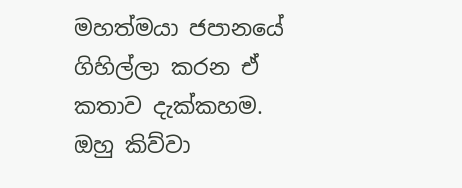මහත්මයා ජපානයේ ගිහිල්ලා කරන ඒ කතාව දැක්කහම. ඔහු කිව්වා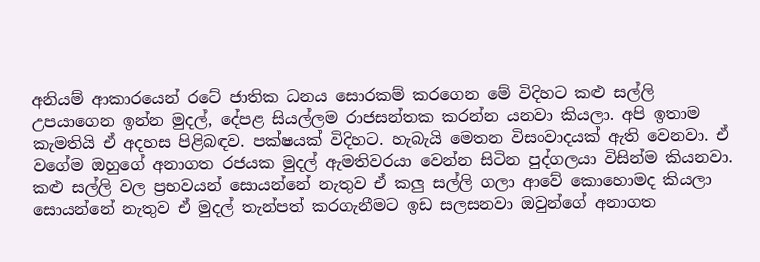අනියම් ආකාරයෙන් රටේ ජාතික ධනය සොරකම් කරගෙන මේ විදිහට කළු සල්ලි උපයාගෙන ඉන්න මුදල්, දේපළ සියල්ලම රාජසන්තක කරන්න යනවා කියලා. අපි ඉතාම කැමතියි ඒ අදහස පිළිබඳව. පක්ෂයක් විදිහට. හැබැයි මෙතන විසංවාදයක් ඇති වෙනවා. ඒ වගේම ඔහුගේ අනාගත රජයක මුදල් ඇමතිවරයා වෙන්න සිටින පුද්ගලයා විසින්ම කියනවා. කළු සල්ලි වල ප්‍රභවයන් සොයන්නේ නැතුව ඒ කලු සල්ලි ගලා ආවේ කොහොමද කියලා සොයන්නේ නැතුව ඒ මුදල් තැන්පත් කරගැනීමට ඉඩ සලසනවා ඔවුන්ගේ අනාගත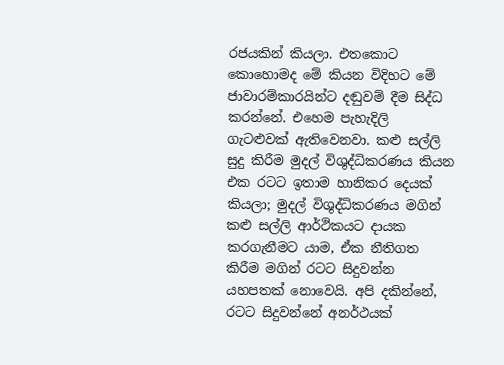රජයකින් කියලා. එතකොට කොහොමද මේ කියන විදිහට මේ ජාවාරම්කාරයින්ට දඬුවම් දීම සිද්ධ කරන්නේ. එහෙම පැහැදිලි ගැටළුවක් ඇතිවෙනවා. කළු සල්ලි සුදු කිරීම මුදල් විශුද්ධිකරණය කියන එක රටට ඉතාම හානිකර දෙයක් කියලා; මුදල් විශුද්ධිකරණය මගින් කළු සල්ලි ආර්ථිකයට දායක කරගැනීමට යාම, ඒක නීතිගත කිරීම මගින් රටට සිදුවන්න යහපතක් නොවෙයි. අපි දකින්නේ, රටට සිදුවන්නේ අනර්ථයක්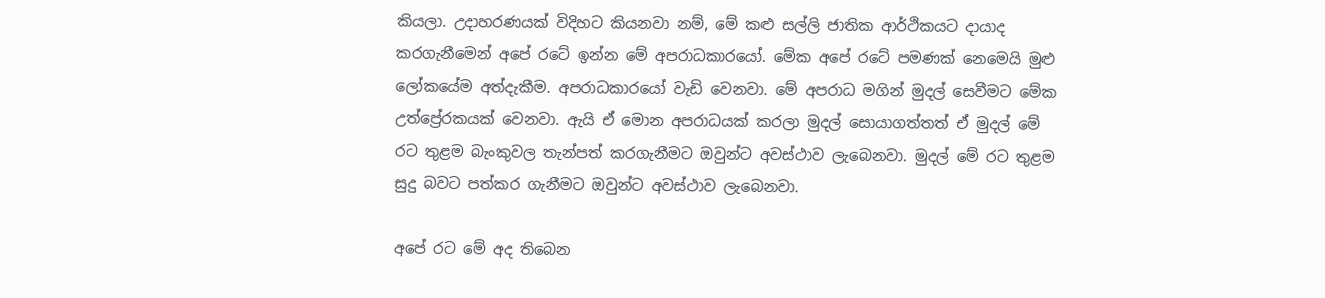කියලා. උදාහරණයක් විදිහට කියනවා නම්, මේ කළු සල්ලි ජාතික ආර්ථිකයට දායාද කරගැනීමෙන් අපේ රටේ ඉන්න මේ අපරාධකාරයෝ. මේක අපේ රටේ පමණක් නෙමෙයි මුළු ලෝකයේම අත්දැකීම. අපරාධකාරයෝ වැඩි වෙනවා. මේ අපරාධ මගින් මුදල් සෙවීමට මේක උත්ප්‍රේරකයක් වෙනවා. ඇයි ඒ මොන අපරාධයක් කරලා මුදල් සොයාගත්තත් ඒ මුදල් මේ රට තුළම බැංකුවල තැන්පත් කරගැනීමට ඔවුන්ට අවස්ථාව ලැබෙනවා. මුදල් මේ රට තුළම සුදු බවට පත්කර ගැනීමට ඔවුන්ට අවස්ථාව ලැබෙනවා.

අපේ රට මේ අද තිබෙන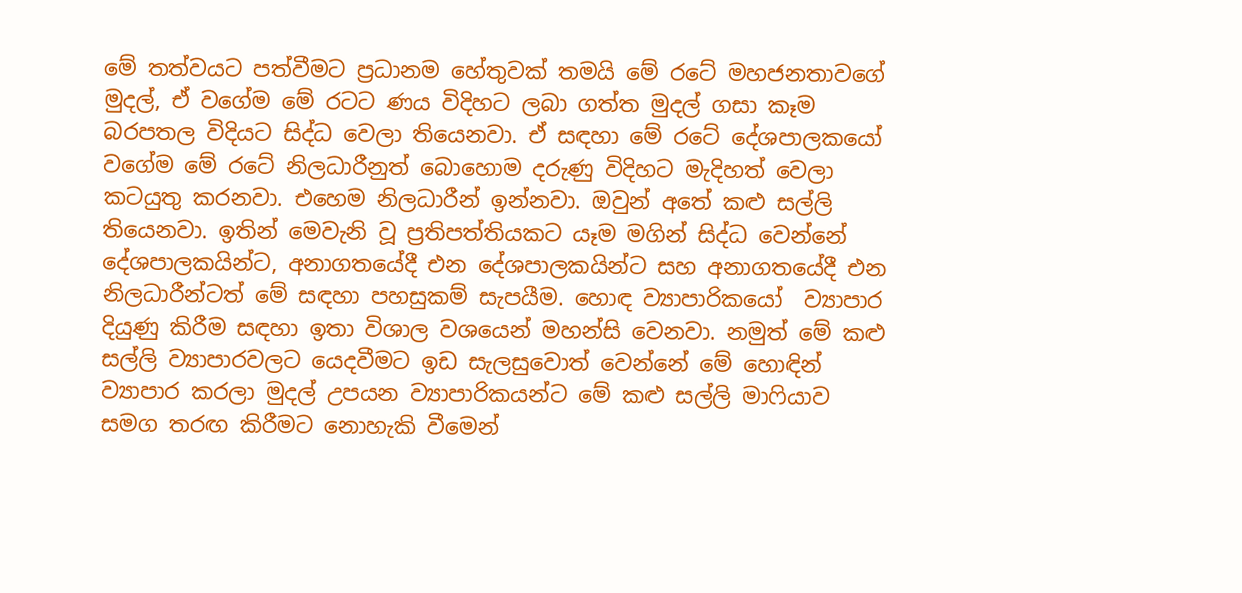මේ තත්වයට පත්වීමට ප්‍රධානම හේතුවක් තමයි මේ රටේ මහජනතාවගේ මුදල්, ඒ වගේම මේ රටට ණය විදිහට ලබා ගත්ත මුදල් ගසා කෑම බරපතල විදියට සිද්ධ වෙලා තියෙනවා. ඒ සඳහා මේ රටේ දේශපාලකයෝ වගේම මේ රටේ නිලධාරීනුත් බොහොම දරුණු විදිහට මැදිහත් වෙලා කටයුතු කරනවා. එහෙම නිලධාරීන් ඉන්නවා. ඔවුන් අතේ කළු සල්ලි තියෙනවා. ඉතින් මෙවැනි වූ ප්‍රතිපත්තියකට යෑම මගින් සිද්ධ වෙන්නේ දේශපාලකයින්ට, අනාගතයේදී එන දේශපාලකයින්ට සහ අනාගතයේදී එන නිලධාරීන්ටත් මේ සඳහා පහසුකම් සැපයීම. හොඳ ව්‍යාපාරිකයෝ  ව්‍යාපාර දියුණු කිරීම සඳහා ඉතා විශාල වශයෙන් මහන්සි වෙනවා. නමුත් මේ කළු සල්ලි ව්‍යාපාරවලට යෙදවීමට ඉඩ සැලසුවොත් වෙන්නේ මේ හොඳින් ව්‍යාපාර කරලා මුදල් උපයන ව්‍යාපාරිකයන්ට මේ කළු සල්ලි මාෆියාව සමග තරඟ කිරීමට නොහැකි වීමෙන්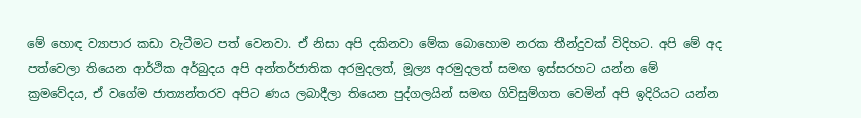මේ හොඳ ව්‍යාපාර කඩා වැටීමට පත් වෙනවා. ඒ නිසා අපි දකිනවා මේක බොහොම නරක තීන්දුවක් විදිහට. අපි මේ අද පත්වෙලා තියෙන ආර්ථික අර්බුදය අපි අන්තර්ජාතික අරමුදලත්, මූල්‍ය අරමුදලත් සමඟ ඉස්සරහට යන්න මේ ක්‍රමවේදය, ඒ වගේම ජාත්‍යන්තරව අපිට ණය ලබාදීලා තියෙන පුද්ගලයින් සමඟ ගිවිසුම්ගත වෙමින් අපි ඉදිරියට යන්න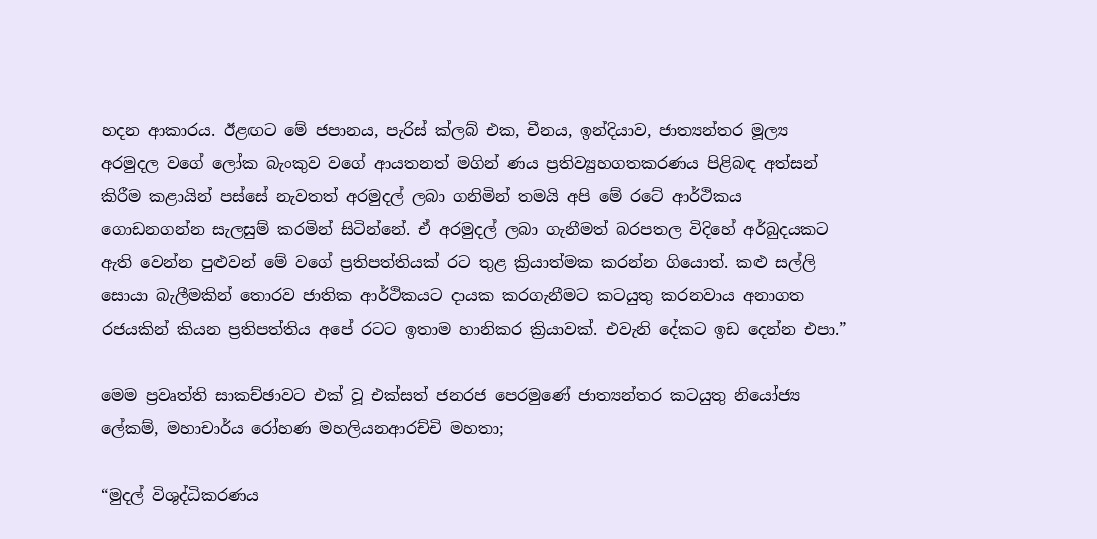හදන ආකාරය. ඊළඟට මේ ජපානය, පැරිස් ක්ලබ් එක, චීනය, ඉන්දියාව, ජාත්‍යන්තර මූල්‍ය අරමුදල වගේ ලෝක බැංකුව වගේ ආයතනත් මගින් ණය ප්‍රතිව්‍යුහගතකරණය පිළිබඳ අත්සන් කිරීම කළායින් පස්සේ නැවතත් අරමුදල් ලබා ගනිමින් තමයි අපි මේ රටේ ආර්ථිකය ගොඩනගන්න සැලසුම් කරමින් සිටින්නේ. ඒ අරමුදල් ලබා ගැනීමත් බරපතල විදිහේ අර්බුදයකට ඇති වෙන්න පුළුවන් මේ වගේ ප්‍රතිපත්තියක් රට තුළ ක්‍රියාත්මක කරන්න ගියොත්. කළු සල්ලි සොයා බැලීමකින් තොරව ජාතික ආර්ථිකයට දායක කරගැනීමට කටයුතු කරනවාය අනාගත රජයකින් කියන ප්‍රතිපත්තිය අපේ රටට ඉතාම හානිකර ක්‍රියාවක්. එවැනි දේකට ඉඩ දෙන්න එපා.”

මෙම ප්‍රවෘත්ති සාකච්ඡාවට එක් වූ එක්සත් ජනරජ පෙරමුණේ ජාත්‍යන්තර කටයුතු නියෝජ්‍ය ලේකම්, මහාචාර්ය රෝහණ මහලියනආරච්චි මහතා;

“මුදල් විශුද්ධිකරණය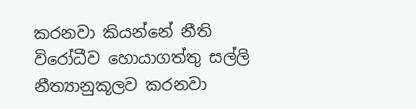කරනවා කියන්නේ නීති විරෝධීව හොයාගත්තු සල්ලි නීත්‍යානුකූලව කරනවා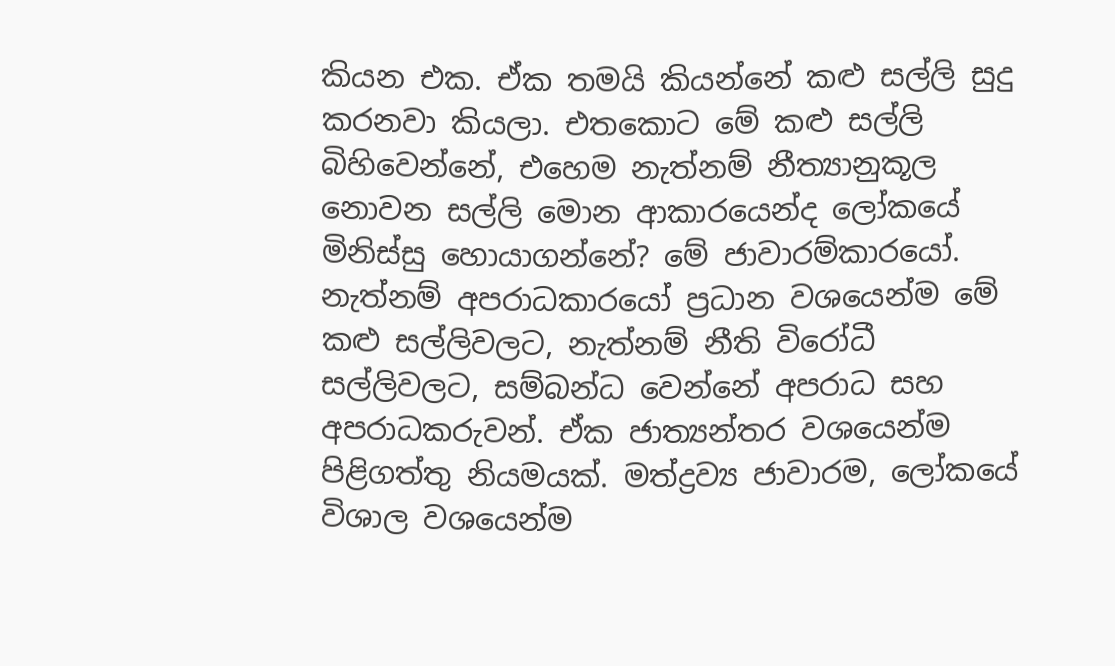කියන එක. ඒක තමයි කියන්නේ කළු සල්ලි සුදු කරනවා කියලා. එතකොට මේ කළු සල්ලි බිහිවෙන්නේ, එහෙම නැත්නම් නීත්‍යානුකූල නොවන සල්ලි මොන ආකාරයෙන්ද ලෝකයේ මිනිස්සු හොයාගන්නේ? මේ ජාවාරම්කාරයෝ. නැත්නම් අපරාධකාරයෝ ප්‍රධාන වශයෙන්ම මේ කළු සල්ලිවලට, නැත්නම් නීති විරෝධී සල්ලිවලට, සම්බන්ධ වෙන්නේ අපරාධ සහ අපරාධකරුවන්. ඒක ජාත්‍යන්තර වශයෙන්ම පිළිගත්තු නියමයක්. මත්ද්‍රව්‍ය ජාවාරම, ලෝකයේ විශාල වශයෙන්ම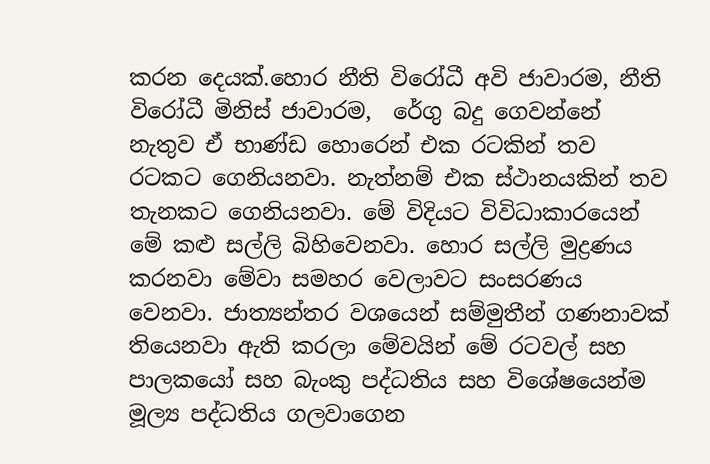කරන දෙයක්.හොර නීති විරෝධී අවි ජාවාරම, නීති විරෝධී මිනිස් ජාවාරම,  රේගු බදු ගෙවන්නේ නැතුව ඒ භාණ්ඩ හොරෙන් එක රටකින් තව රටකට ගෙනියනවා. නැත්නම් එක ස්ථානයකින් තව තැනකට ගෙනියනවා. මේ විදියට විවිධාකාරයෙන් මේ කළු සල්ලි බිහිවෙනවා. හොර සල්ලි මුද්‍රණය කරනවා මේවා සමහර වෙලාවට සංසරණය වෙනවා. ජාත්‍යන්තර වශයෙන් සම්මුතීන් ගණනාවක් තියෙනවා ඇති කරලා මේවයින් මේ රටවල් සහ පාලකයෝ සහ බැංකු පද්ධතිය සහ විශේෂයෙන්ම මූල්‍ය පද්ධතිය ගලවාගෙන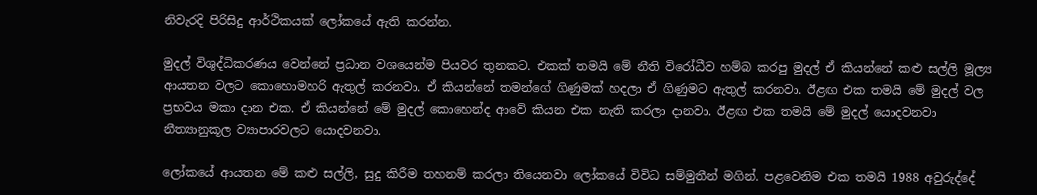නිවැරදි පිරිසිදු ආර්ථිකයක් ලෝකයේ ඇති කරන්න.

මුදල් විශුද්ධිකරණය වෙන්නේ ප්‍රධාන වශයෙන්ම පියවර තුනකට. එකක් තමයි මේ නීති විරෝධීව හම්බ කරපු මුදල් ඒ කියන්නේ කළු සල්ලි මූල්‍ය ආයතන වලට කොහොමහරි ඇතුල් කරනවා. ඒ කියන්නේ තමන්ගේ ගිණුමක් හදලා ඒ ගිණුමට ඇතුල් කරනවා. ඊළඟ එක තමයි මේ මුදල් වල ප්‍රභවය මකා දාන එක. ඒ කියන්නේ මේ මුදල් කොහෙන්ද ආවේ කියන එක නැති කරලා දානවා. ඊළඟ එක තමයි මේ මුදල් යොදවනවා නීත්‍යානුකූල ව්‍යාපාරවලට යොදවනවා.

ලෝකයේ ආයතන මේ කළු සල්ලි, සුදු කිරීම තහනම් කරලා තියෙනවා ලෝකයේ විවිධ සම්මුතීන් මගින්. පළවෙනිම එක තමයි 1988 අවුරුද්දේ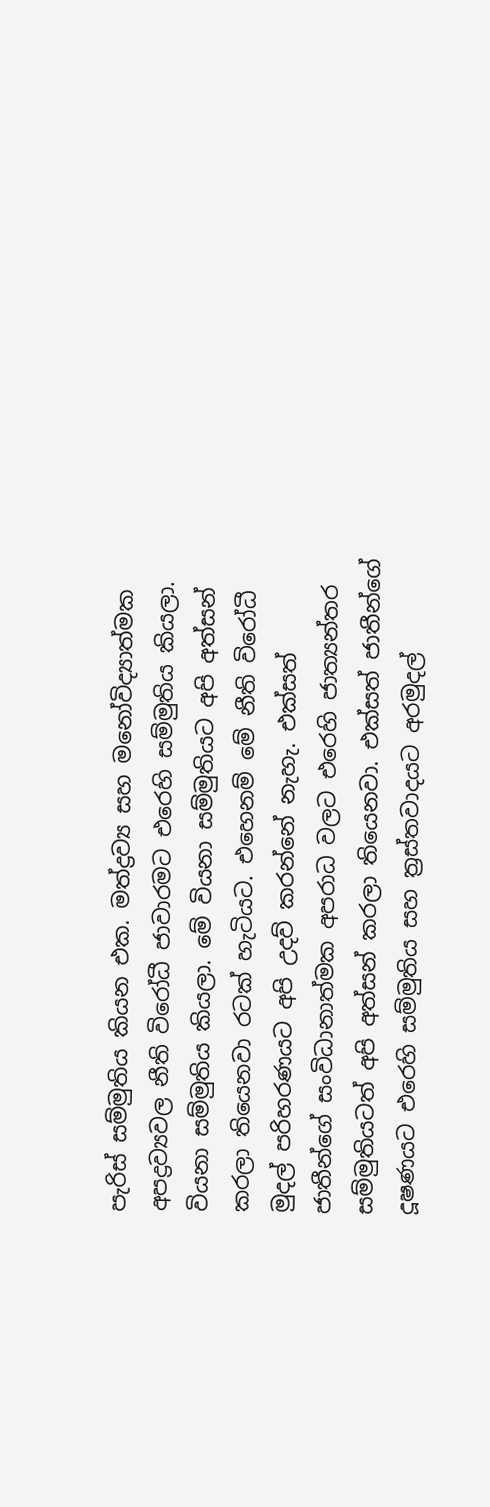පැරිස් සම්මුතිය කියන එක. මත්ද්‍රව්‍ය සහ මනෝවිද්‍යාත්මක අපද්‍රව්‍යවල නීති විරෝධී ජාවාරමට එරෙහි සම්මුතිය කියලා. වියනා සම්මුතිය කියලා. මේ වියනා සම්මුතියට අපි අත්සන් කරලා තියෙනවා රටක් හැටියට. එහෙනම් මේ නීති විරෝධී මුදල් පරිහරණයට අපි උදව් කරන්නේ නැහැ. එක්සත් ජාතීන්ගේ සංවිධානාත්මක අපරාධ වලට එරෙහි ජාත්‍යන්තර සම්මුතියටත් අපි අත්සන් කරලා තියෙනවා. එක්සත් ජාතීන්ගේ දූෂණයට එරෙහි සම්මුතිය සහ ත්‍රස්තවාදයට අරමුදල්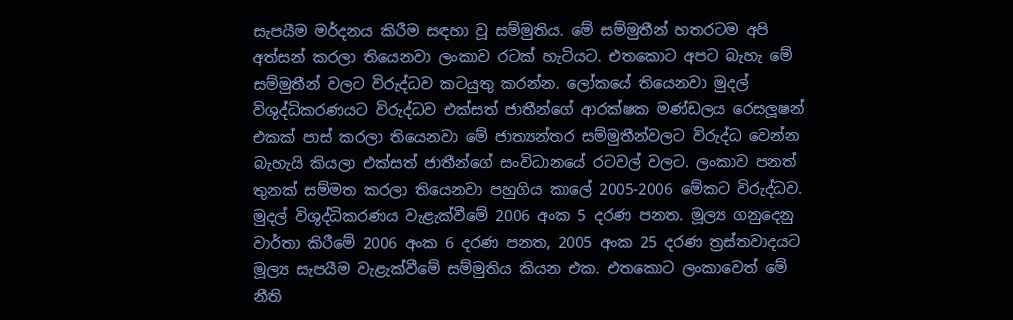සැපයීම මර්දනය කිරීම සඳහා වූ සම්මුතිය. මේ සම්මුතීන් හතරටම අපි අත්සන් කරලා තියෙනවා ලංකාව රටක් හැටියට. එතකොට අපට බැහැ මේ සම්මුතීන් වලට විරුද්ධව කටයුතු කරන්න. ලෝකයේ තියෙනවා මුදල් විශුද්ධිකරණයට විරුද්ධව එක්සත් ජාතීන්ගේ ආරක්ෂක මණ්ඩලය රෙසලූෂන් එකක් පාස් කරලා තියෙනවා මේ ජාත්‍යන්තර සම්මුතීන්වලට විරුද්ධ වෙන්න බැහැයි කියලා එක්සත් ජාතීන්ගේ සංවිධානයේ රටවල් වලට. ලංකාව පනත් තුනක් සම්මත කරලා තියෙනවා පහුගිය කාලේ 2005-2006 මේකට විරුද්ධව. මුදල් විශුද්ධිකරණය වැළැක්වීමේ 2006 අංක 5 දරණ පනත. මූල්‍ය ගනුදෙනු වාර්තා කිරීමේ 2006 අංක 6 දරණ පනත, 2005 අංක 25 දරණ ත්‍රස්තවාදයට මූල්‍ය සැපයීම වැළැක්වීමේ සම්මුතිය කියන එක. එතකොට ලංකාවෙත් මේ නීති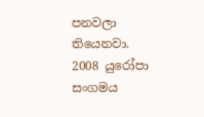පනවලා තියෙනවා. 2008 යුරෝපා සංගමය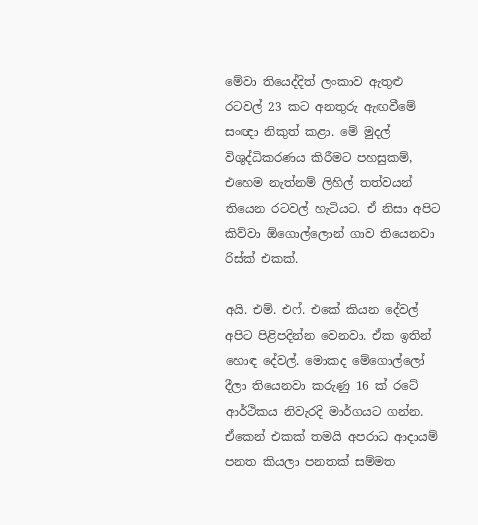මේවා තියෙද්දිත් ලංකාව ඇතුළු රටවල් 23 කට අනතුරු ඇඟවීමේ සංඥා නිකුත් කළා. මේ මුදල් විශුද්ධිකරණය කිරීමට පහසුකම්, එහෙම නැත්නම් ලිහිල් තත්වයන් තියෙන රටවල් හැටියට. ඒ නිසා අපිට කිව්වා ඕගොල්ලොන් ගාව තියෙනවා රිස්ක් එකක්.

අයි. එම්. එෆ්. එකේ කියන දේවල් අපිට පිළිපදින්න වෙනවා. ඒක ඉතින් හොඳ දේවල්. මොකද මේගොල්ලෝ දීලා තියෙනවා කරුණු 16 ක් රටේ ආර්ථිකය නිවැරදි මාර්ගයට ගන්න. ඒකෙන් එකක් තමයි අපරාධ ආදායම් පනත කියලා පනතක් සම්මත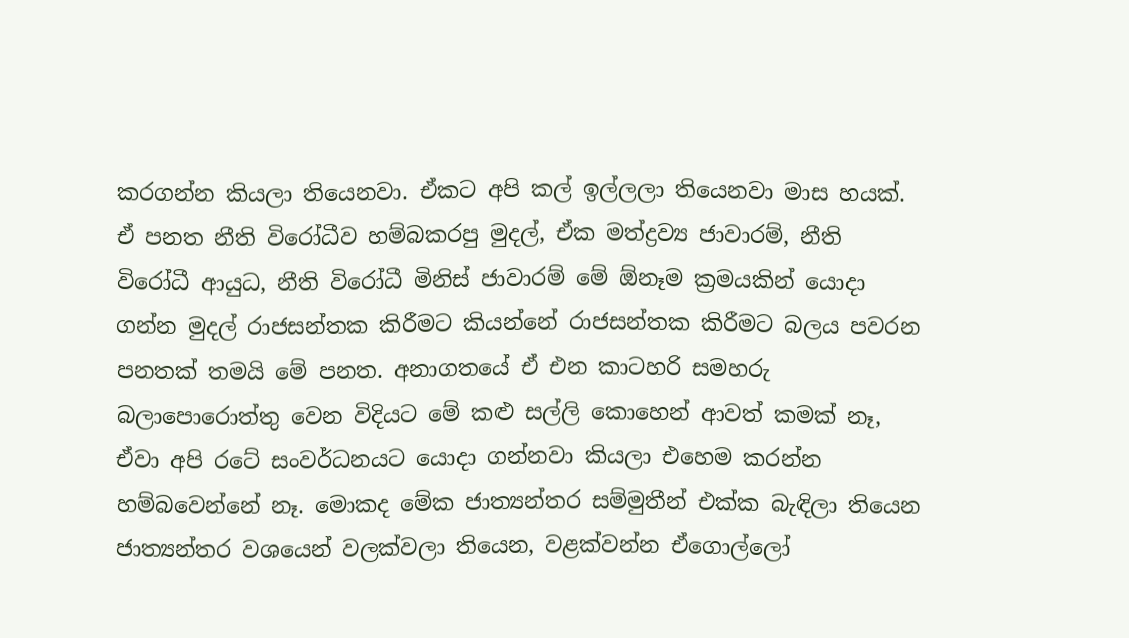කරගන්න කියලා තියෙනවා. ඒකට අපි කල් ඉල්ලලා තියෙනවා මාස හයක්. ඒ පනත නීති විරෝධීව හම්බකරපු මුදල්, ඒක මත්ද්‍රව්‍ය ජාවාරම්, නීති විරෝධී ආයුධ, නීති විරෝධී මිනිස් ජාවාරම් මේ ඕනෑම ක්‍රමයකින් යොදා ගන්න මුදල් රාජසන්තක කිරීමට කියන්නේ රාජසන්තක කිරීමට බලය පවරන පනතක් තමයි මේ පනත. අනාගතයේ ඒ එන කාටහරි සමහරු බලාපොරොත්තු වෙන විදියට මේ කළු සල්ලි කොහෙන් ආවත් කමක් නෑ, ඒවා අපි රටේ සංවර්ධනයට යොදා ගන්නවා කියලා එහෙම කරන්න හම්බවෙන්නේ නෑ. මොකද මේක ජාත්‍යන්තර සම්මුතීන් එක්ක බැඳිලා තියෙන ජාත්‍යන්තර වශයෙන් වලක්වලා තියෙන, වළක්වන්න ඒගොල්ලෝ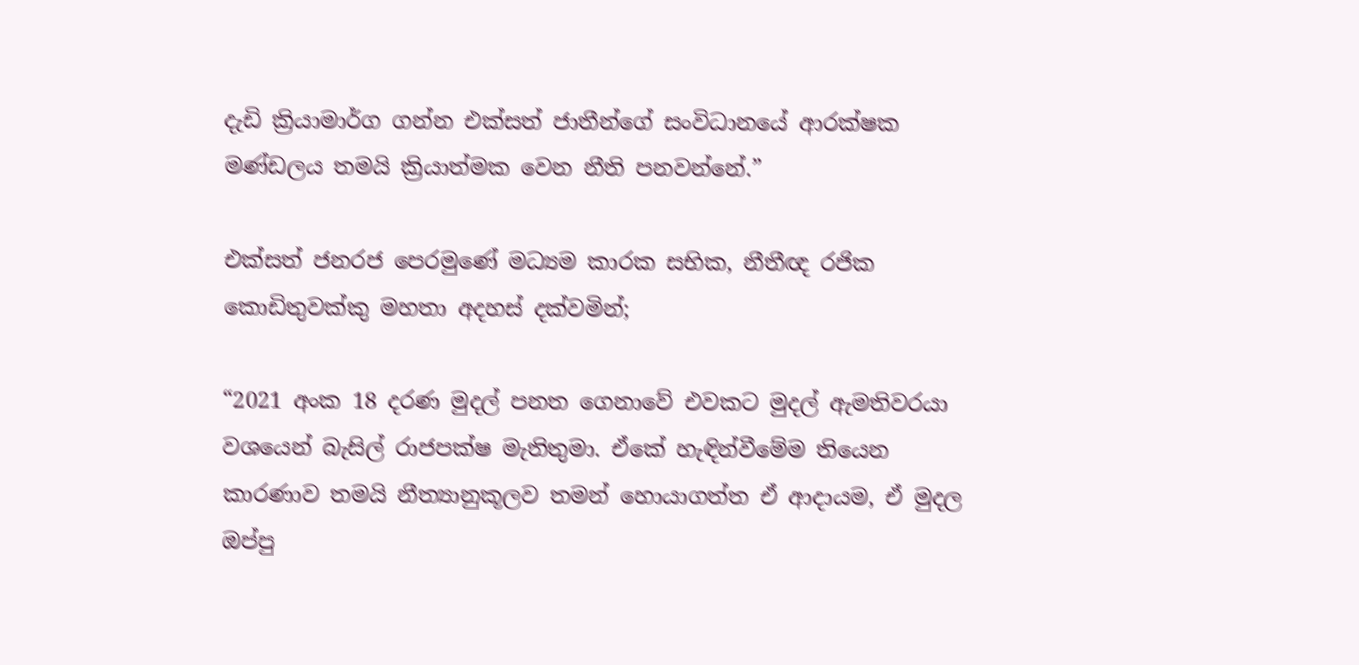දැඩි ක්‍රියාමාර්ග ගන්න එක්සත් ජාතීන්ගේ සංවිධානයේ ආරක්ෂක මණ්ඩලය තමයි ක්‍රියාත්මක වෙන නීති පනවන්නේ.”

එක්සත් ජනරජ පෙරමුණේ මධ්‍යම කාරක සභික, නීතීඥ රජික කොඩිතුවක්කු මහතා අදහස් දක්වමින්;

“2021 අංක 18 දරණ මුදල් පනත ගෙනාවේ එවකට මුදල් ඇමතිවරයා වශයෙන් බැසිල් රාජපක්ෂ මැතිතුමා. ඒකේ හැඳින්වීමේම තියෙන කාරණාව තමයි නීත්‍යානුකූලව තමන් හොයාගත්ත ඒ ආදායම, ඒ මුදල ඔප්පු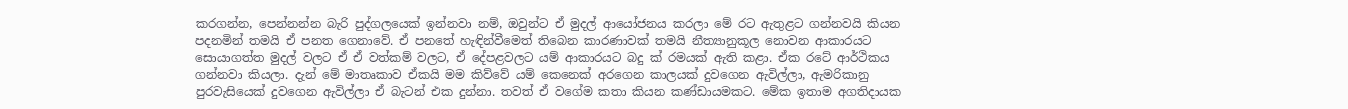කරගන්න, පෙන්නන්න බැරි පුද්ගලයෙක් ඉන්නවා නම්, ඔවුන්ට ඒ මුදල් ආයෝජනය කරලා මේ රට ඇතුළට ගන්නවයි කියන පදනමින් තමයි ඒ පනත ගෙනාවේ. ඒ පනතේ හැඳින්වීමෙත් තිබෙන කාරණාවක් තමයි නීත්‍යානුකූල නොවන ආකාරයට සොයාගත්ත මුදල් වලට ඒ ඒ වත්කම් වලට, ඒ දේපළවලට යම් ආකාරයට බදු ක් රමයක් ඇති කළා. ඒක රටේ ආර්ථිකය ගන්නවා කියලා. දැන් මේ මාතෘකාව ඒකයි මම කිව්වේ යම් කෙනෙක් අරගෙන කාලයක් දුවගෙන ඇවිල්ලා, ඇමරිකානු පුරවැසියෙක් දුවගෙන ඇවිල්ලා ඒ බැටන් එක දුන්නා. තවත් ඒ වගේම කතා කියන කණ්ඩායමකට. මේක ඉතාම අගතිදායක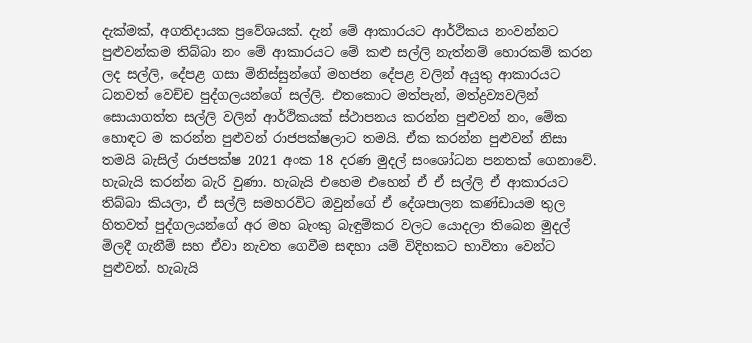දැක්මක්, අගතිදායක ප්‍රවේශයක්. දැන් මේ ආකාරයට ආර්ථිකය නංවන්නට පුළුවන්කම තිබ්බා නං මේ ආකාරයට මේ කළු සල්ලි නැත්නම් හොරකම් කරන ලද සල්ලි, දේපළ ගසා මිනිස්සුන්ගේ මහජන දේපළ වලින් අයුතු ආකාරයට ධනවත් වෙච්ච පුද්ගලයන්ගේ සල්ලි. එතකොට මත්පැන්, මත්ද්‍රව්‍යවලින් සොයාගත්ත සල්ලි වලින් ආර්ථිකයක් ස්ථාපනය කරන්න පුළුවන් නං, මේක හොඳට ම කරන්න පුළුවන් රාජපක්ෂලාට තමයි. ඒක කරන්න පුළුවන් නිසා තමයි බැසිල් රාජපක්ෂ 2021 අංක 18 දරණ මුදල් සංශෝධන පනතක් ගෙනාවේ. හැබැයි කරන්න බැරි වුණා. හැබැයි එහෙම එහෙන් ඒ ඒ සල්ලි ඒ ආකාරයට තිබ්බා කියලා, ඒ සල්ලි සමහරවිට ඔවුන්ගේ ඒ දේශපාලන කණ්ඩායම තුල හිතවත් පුද්ගලයන්ගේ අර මහ බැංකු බැඳුම්කර වලට යොදලා තිබෙන මුදල් මිලදී ගැනීම් සහ ඒවා නැවත ගෙවීම සඳහා යම් විදිහකට භාවිතා වෙන්ට පුළුවන්. හැබැයි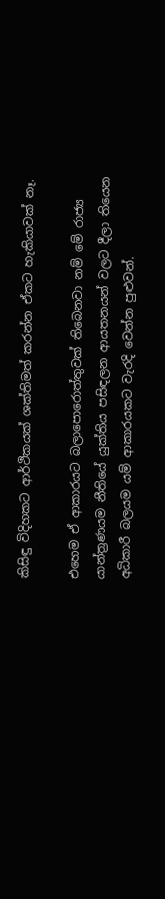කිසිඳු විදිහකට ආර්ථිකයක් ශක්තිමත් කරන්න ඒකට හැකියාවක් නෑ.

එහෙම ඒ ආකාරයට බලාපොරොත්තුවක් තිබෙනවා නම් මේ රාජ්‍ය යාන්ත්‍රණයම නීතියේ යුක්තිය පසිඳලන ආයතනයන් වලට දීලා තියෙන අධිකාරී බලයම යම් ආකාරයකට වැරදි වෙන්න පුළුවන්.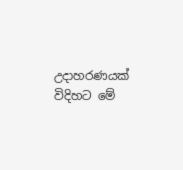උදාහරණයක් විදිහට මේ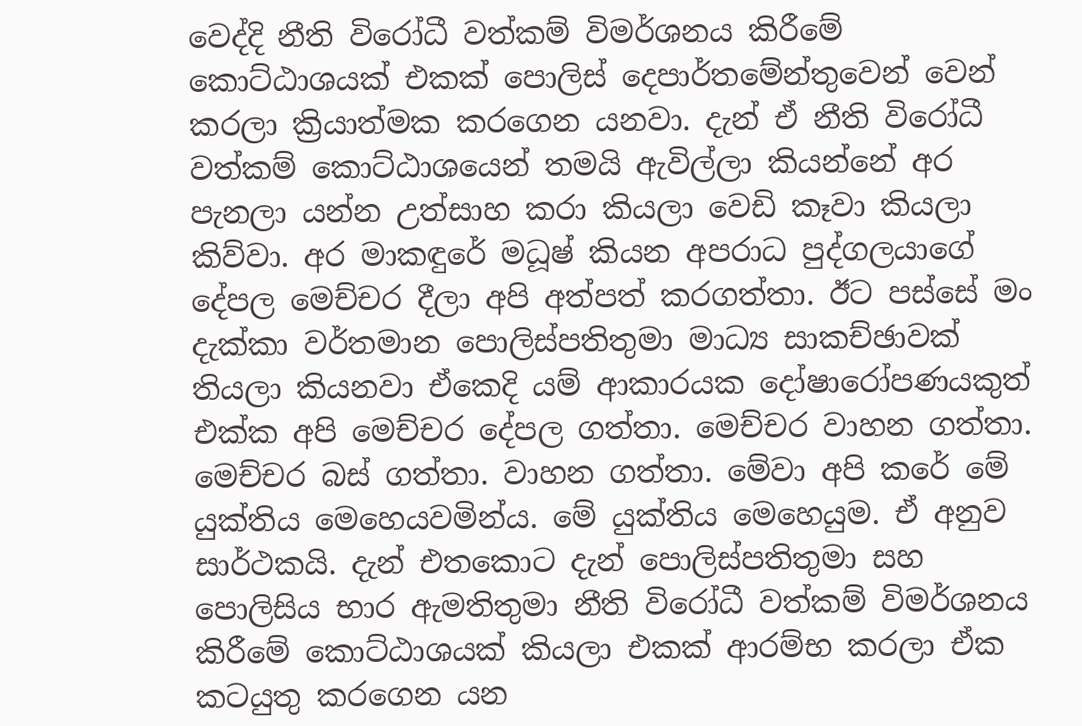වෙද්දි නීති විරෝධී වත්කම් විමර්ශනය කිරීමේ කොට්ඨාශයක් එකක් පොලිස් දෙපාර්තමේන්තුවෙන් වෙන් කරලා ක්‍රියාත්මක කරගෙන යනවා. දැන් ඒ නීති විරෝධී වත්කම් කොට්ඨාශයෙන් තමයි ඇවිල්ලා කියන්නේ අර පැනලා යන්න උත්සාහ කරා කියලා වෙඩි කෑවා කියලා කිව්වා. අර මාකඳුරේ මධූෂ් කියන අපරාධ පුද්ගලයාගේ දේපල මෙච්චර දීලා අපි අත්පත් කරගත්තා. ඊට පස්සේ මං දැක්කා වර්තමාන පොලිස්පතිතුමා මාධ්‍ය සාකච්ඡාවක් තියලා කියනවා ඒකෙදි යම් ආකාරයක දෝෂාරෝපණයකුත් එක්ක අපි මෙච්චර දේපල ගත්තා. මෙච්චර වාහන ගත්තා. මෙච්චර බස් ගත්තා. වාහන ගත්තා. මේවා අපි කරේ මේ යුක්තිය මෙහෙයවමින්ය. මේ යුක්තිය මෙහෙයුම. ඒ අනුව සාර්ථකයි. දැන් එතකොට දැන් පොලිස්පතිතුමා සහ පොලිසිය භාර ඇමතිතුමා නීති විරෝධී වත්කම් විමර්ශනය කිරීමේ කොට්ඨාශයක් කියලා එකක් ආරම්භ කරලා ඒක කටයුතු කරගෙන යන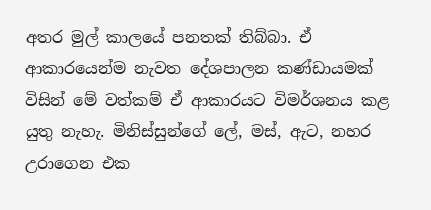අතර මුල් කාලයේ පනතක් තිබ්බා. ඒ ආකාරයෙන්ම නැවත දේශපාලන කණ්ඩායමක් විසින් මේ වත්කම් ඒ ආකාරයට විමර්ශනය කළ යුතු නැහැ. මිනිස්සුන්ගේ ලේ, මස්, ඇට, නහර උරාගෙන එක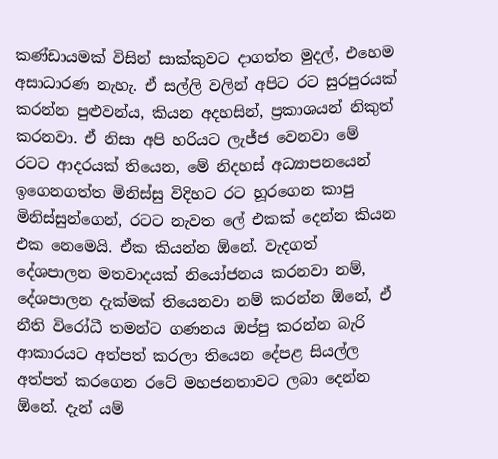කණ්ඩායමක් විසින් සාක්කුවට දාගත්ත මුදල්, එහෙම අසාධාරණ නැහැ. ඒ සල්ලි වලින් අපිට රට සුරපුරයක් කරන්න පුළුවන්ය, කියන අදහසින්, ප්‍රකාශයන් නිකුත් කරනවා. ඒ නිසා අපි හරියට ලැජ්ජ වෙනවා මේ රටට ආදරයක් තියෙන, මේ නිදහස් අධ්‍යාපනයෙන් ඉගෙනගත්ත මිනිස්සු විදිහට රට හූරගෙන කාපු මිනිස්සුන්ගෙන්, රටට නැවත ලේ එකක් දෙන්න කියන එක නෙමෙයි. ඒක කියන්න ඕනේ. වැදගත් දේශපාලන මතවාදයක් නියෝජනය කරනවා නම්, දේශපාලන දැක්මක් තියෙනවා නම් කරන්න ඕනේ, ඒ නීති විරෝධී තමන්ට ගණනය ඔප්පු කරන්න බැරි ආකාරයට අත්පත් කරලා තියෙන දේපළ සියල්ල අත්පත් කරගෙන රටේ මහජනතාවට ලබා දෙන්න ඕනේ. දැන් යම්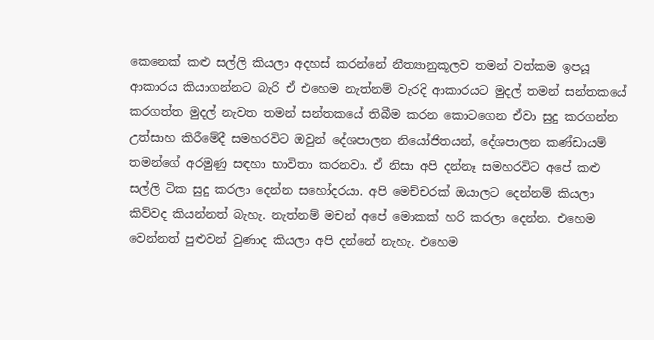කෙනෙක් කළු සල්ලි කියලා අදහස් කරන්නේ නීත්‍යානුකූලව තමන් වත්කම ඉපයූ ආකාරය කියාගන්නට බැරි ඒ එහෙම නැත්නම් වැරදි ආකාරයට මුදල් තමන් සන්තකයේ කරගත්ත මුදල් නැවත තමන් සන්තකයේ තිබීම කරන කොටගෙන ඒවා සුදු කරගන්න උත්සාහ කිරීමේදී සමහරවිට ඔවුන් දේශපාලන නියෝජිතයන්, දේශපාලන කණ්ඩායම් තමන්ගේ අරමුණු සඳහා භාවිතා කරනවා. ඒ නිසා අපි දන්නෑ සමහරවිට අපේ කළු සල්ලි ටික සුදු කරලා දෙන්න සහෝදරයා. අපි මෙච්චරක් ඔයාලට දෙන්නම් කියලා කිව්වද කියන්නත් බැහැ. නැත්නම් මචන් අපේ මොකක් හරි කරලා දෙන්න. එහෙම වෙන්නත් පුළුවන් වුණාද කියලා අපි දන්නේ නැහැ. එහෙම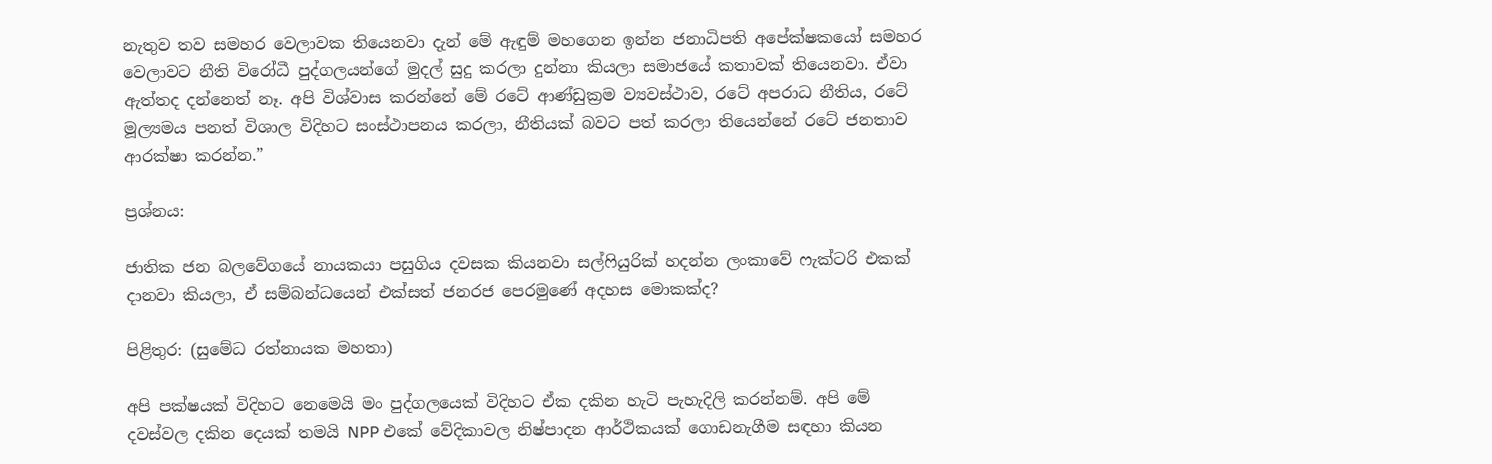නැතුව තව සමහර වෙලාවක තියෙනවා දැන් මේ ඇඳුම් මහගෙන ඉන්න ජනාධිපති අපේක්ෂකයෝ සමහර වෙලාවට නීති විරෝධී පුද්ගලයන්ගේ මුදල් සුදු කරලා දුන්නා කියලා සමාජයේ කතාවක් තියෙනවා. ඒවා ඇත්තද දන්නෙත් නෑ. අපි විශ්වාස කරන්නේ මේ රටේ ආණ්ඩුක්‍රම ව්‍යවස්ථාව, රටේ අපරාධ නීතිය, රටේ මූල්‍යමය පනත් විශාල විදිහට සංස්ථාපනය කරලා, නීතියක් බවට පත් කරලා තියෙන්නේ රටේ ජනතාව ආරක්ෂා කරන්න.”

ප්‍රශ්නය:

ජාතික ජන බලවේගයේ නායකයා පසුගිය දවසක කියනවා සල්ෆියුරික් හදන්න ලංකාවේ ෆැක්ටරි එකක් දානවා කියලා, ඒ සම්බන්ධයෙන් එක්සත් ජනරජ පෙරමුණේ අදහස මොකක්ද?

පිළිතුර: (සුමේධ රත්නායක මහතා)

අපි පක්ෂයක් විදිහට නෙමෙයි මං පුද්ගලයෙක් විදිහට ඒක දකින හැටි පැහැදිලි කරන්නම්. අපි මේ දවස්වල දකින දෙයක් තමයි NPP එකේ වේදිකාවල නිෂ්පාදන ආර්ථිකයක් ගොඩනැගීම සඳහා කියන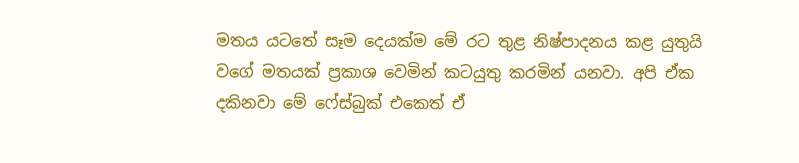මතය යටතේ සෑම දෙයක්ම මේ රට තුළ නිෂ්පාදනය කළ යුතුයි වගේ මතයක් ප්‍රකාශ වෙමින් කටයුතු කරමින් යනවා. අපි ඒක දකිනවා මේ ෆේස්බුක් එකෙත් ඒ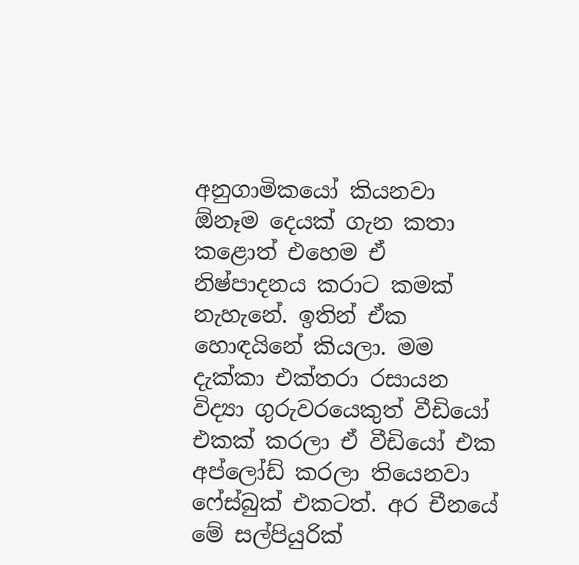අනුගාමිකයෝ කියනවා ඕනෑම දෙයක් ගැන කතා කළොත් එහෙම ඒ නිෂ්පාදනය කරාට කමක් නැහැනේ. ඉතින් ඒක හොඳයිනේ කියලා. මම දැක්කා එක්තරා රසායන විද්‍යා ගුරුවරයෙකුත් වීඩියෝ එකක් කරලා ඒ වීඩියෝ එක අප්ලෝඩ් කරලා තියෙනවා ෆේස්බුක් එකටත්. අර චීනයේ මේ සල්පියුරික්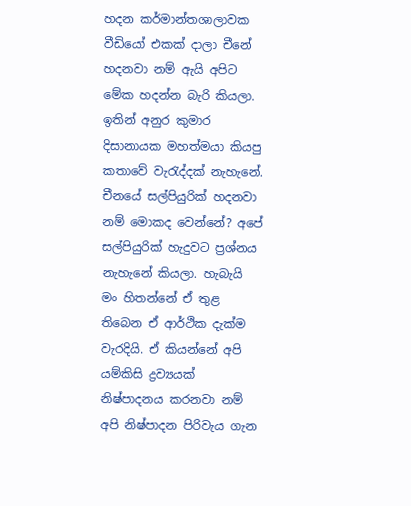හදන කර්මාන්තශාලාවක වීඩියෝ එකක් දාලා චීනේ හදනවා නම් ඇයි අපිට මේක හදන්න බැරි කියලා. ඉතින් අනුර කුමාර දිසානායක මහත්මයා කියපු කතාවේ වැරැද්දක් නැහැනේ. චීනයේ සල්පියුරික් හදනවා නම් මොකද වෙන්නේ? අපේ සල්පියුරික් හැදුවට ප්‍රශ්නය නැහැනේ කියලා. හැබැයි මං හිතන්නේ ඒ තුළ තිබෙන ඒ ආර්ථික දැක්ම වැරදියි. ඒ කියන්නේ අපි යම්කිසි ද්‍රව්‍යයක් නිෂ්පාදනය කරනවා නම් අපි නිෂ්පාදන පිරිවැය ගැන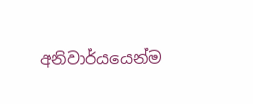අනිවාර්යයෙන්ම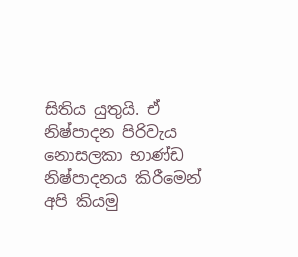සිතිය යුතුයි. ඒ නිෂ්පාදන පිරිවැය නොසලකා භාණ්ඩ නිෂ්පාදනය කිරීමෙන් අපි කියමු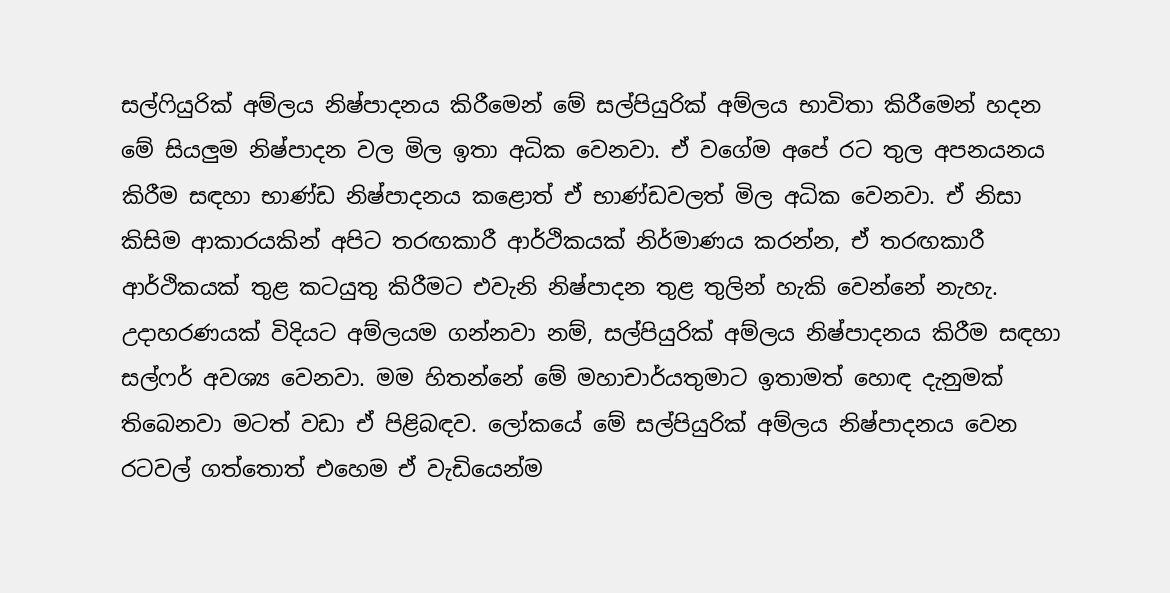සල්ෆියුරික් අම්ලය නිෂ්පාදනය කිරීමෙන් මේ සල්පියුරික් අම්ලය භාවිතා කිරීමෙන් හදන මේ සියලුම නිෂ්පාදන වල මිල ඉතා අධික වෙනවා. ඒ වගේම අපේ රට තුල අපනයනය කිරීම සඳහා භාණ්ඩ නිෂ්පාදනය කළොත් ඒ භාණ්ඩවලත් මිල අධික වෙනවා. ඒ නිසා කිසිම ආකාරයකින් අපිට තරඟකාරී ආර්ථිකයක් නිර්මාණය කරන්න, ඒ තරඟකාරී ආර්ථිකයක් තුළ කටයුතු කිරීමට එවැනි නිෂ්පාදන තුළ තුලින් හැකි වෙන්නේ නැහැ. උදාහරණයක් විදියට අම්ලයම ගන්නවා නම්, සල්පියුරික් අම්ලය නිෂ්පාදනය කිරීම සඳහා සල්ෆර් අවශ්‍ය වෙනවා. මම හිතන්නේ මේ මහාචාර්යතුමාට ඉතාමත් හොඳ දැනුමක් තිබෙනවා මටත් වඩා ඒ පිළිබඳව. ලෝකයේ මේ සල්පියුරික් අම්ලය නිෂ්පාදනය වෙන රටවල් ගත්තොත් එහෙම ඒ වැඩියෙන්ම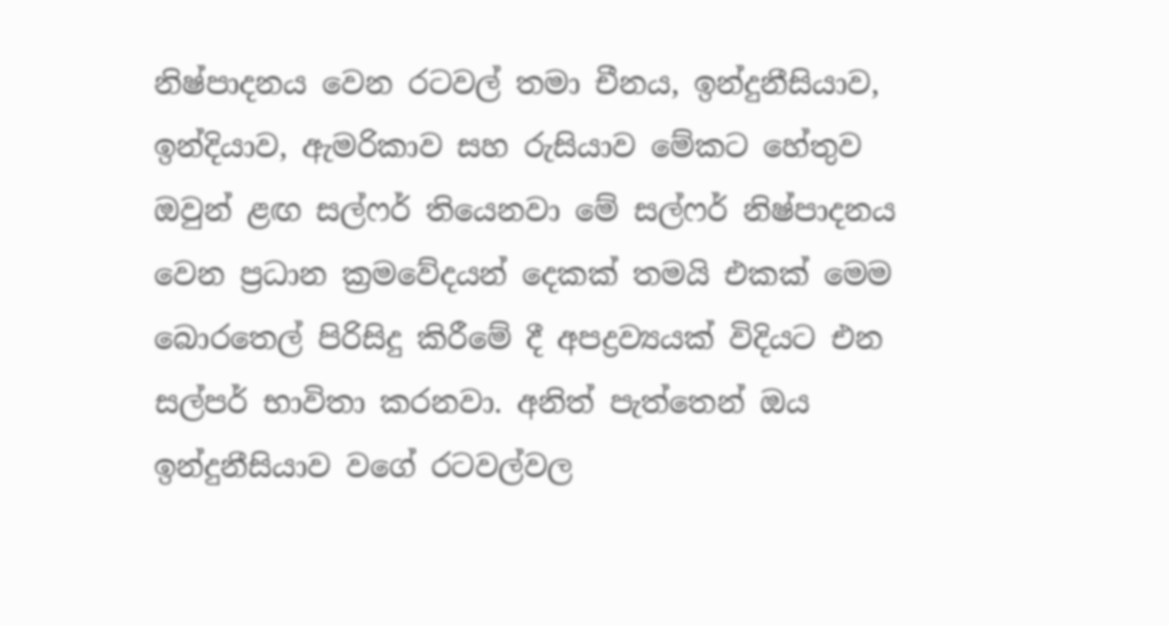නිෂ්පාදනය වෙන රටවල් තමා චීනය, ඉන්දුනීසියාව, ඉන්දියාව, ඇමරිකාව සහ රුසියාව මේකට හේතුව ඔවුන් ළඟ සල්ෆර් තියෙනවා මේ සල්ෆර් නිෂ්පාදනය වෙන ප්‍රධාන ක්‍රමවේදයන් දෙකක් තමයි එකක් මෙම බොරතෙල් පිරිසිදු කිරීමේ දී අපද්‍රව්‍යයක් විදියට එන සල්පර් භාවිතා කරනවා. අනිත් පැත්තෙන් ඔය ඉන්දුනීසියාව වගේ රටවල්වල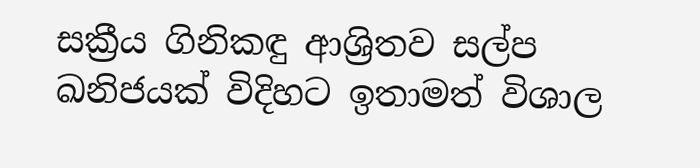සක්‍රීය ගිනිකඳු ආශ්‍රිතව සල්ප ඛනිජයක් විදිහට ඉතාමත් විශාල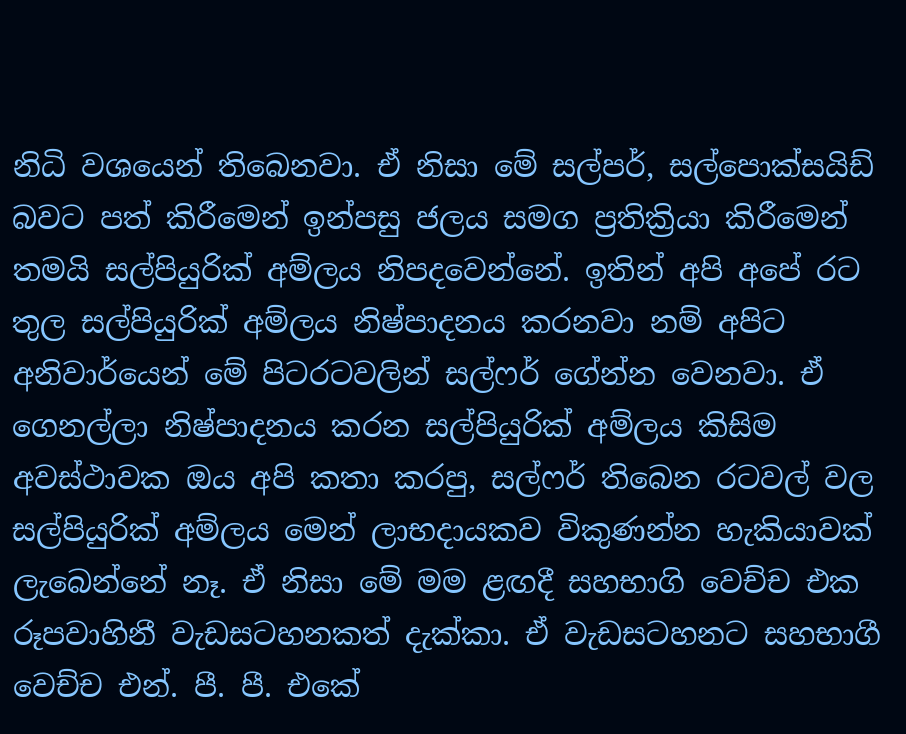නිධි වශයෙන් තිබෙනවා. ඒ නිසා මේ සල්පර්, සල්පොක්සයිඩ් බවට පත් කිරීමෙන් ඉන්පසු ජලය සමග ප්‍රතික්‍රියා කිරීමෙන් තමයි සල්පියුරික් අම්ලය නිපදවෙන්නේ. ඉතින් අපි අපේ රට තුල සල්පියුරික් අම්ලය නිෂ්පාදනය කරනවා නම් අපිට අනිවාර්යෙන් මේ පිටරටවලින් සල්ෆර් ගේන්න වෙනවා. ඒ ගෙනල්ලා නිෂ්පාදනය කරන සල්පියුරික් අම්ලය කිසිම අවස්ථාවක ඔය අපි කතා කරපු, සල්ෆර් තිබෙන රටවල් වල සල්පියුරික් අම්ලය මෙන් ලාභදායකව විකුණන්න හැකියාවක් ලැබෙන්නේ නෑ. ඒ නිසා මේ මම ළඟදී සහභාගි වෙච්ච එක රූපවාහිනී වැඩසටහනකත් දැක්කා. ඒ වැඩසටහනට සහභාගී වෙච්ච එන්. පී. පී. එකේ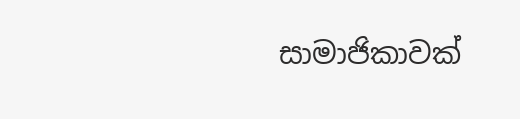සාමාජිකාවක්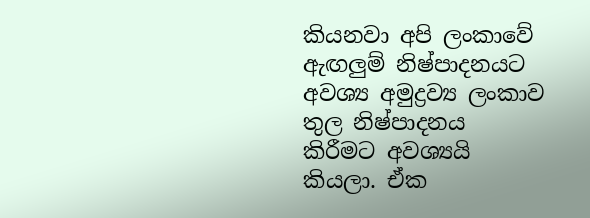කියනවා අපි ලංකාවේ ඇඟලුම් නිෂ්පාදනයට අවශ්‍ය අමුද්‍රව්‍ය ලංකාව තුල නිෂ්පාදනය කිරීමට අවශ්‍යයි කියලා. ඒක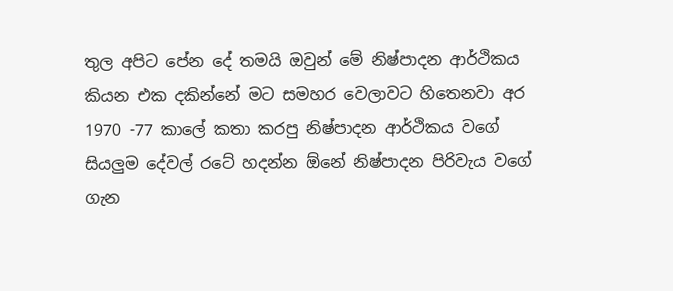තුල අපිට පේන දේ තමයි ඔවුන් මේ නිෂ්පාදන ආර්ථිකය කියන එක දකින්නේ මට සමහර වෙලාවට හිතෙනවා අර 1970 -77 කාලේ කතා කරපු නිෂ්පාදන ආර්ථිකය වගේ සියලුම දේවල් රටේ හදන්න ඕනේ නිෂ්පාදන පිරිවැය වගේ ගැන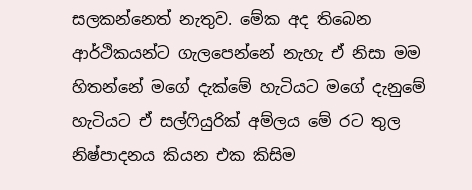සලකන්නෙත් නැතුව. මේක අද තිබෙන ආර්ථිකයන්ට ගැලපෙන්නේ නැහැ ඒ නිසා මම හිතන්නේ මගේ දැක්මේ හැටියට මගේ දැනුමේ හැටියට ඒ සල්ෆියුරික් අම්ලය මේ රට තුල නිෂ්පාදනය කියන එක කිසිම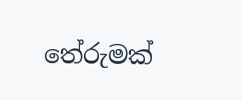තේරුමක්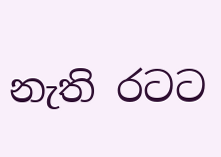නැති රටට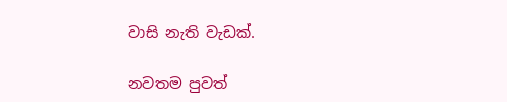වාසි නැති වැඩක්.

නවතම පුවත්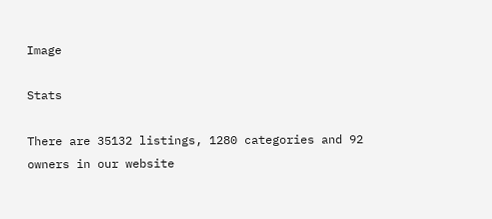Image

Stats

There are 35132 listings, 1280 categories and 92 owners in our website